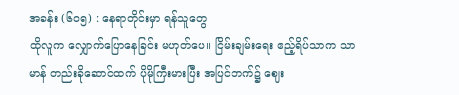အခန်း (၆၀၅) : နေရာတိုင်းမှာ ရန်သူတွေ
ထိုလူက လျှောက်ပြောနေခြင်း မဟုတ်ပေ။ ငြိမ်းချမ်းရေး ဧည့်ရိပ်သာက သာမာန် တည်းခိုဆောင်ထက် ပိုမိုကြီးမားပြီး အပြင်ဘက်၌ ဈေး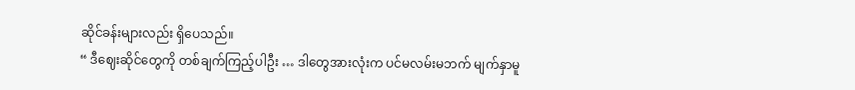ဆိုင်ခန်းများလည်း ရှိပေသည်။
“ ဒီဈေးဆိုင်တွေကို တစ်ချက်ကြည့်ပါဦး … ဒါတွေအားလုံးက ပင်မလမ်းမဘက် မျက်နှာမူ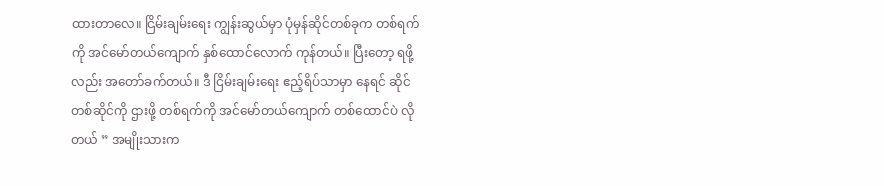ထားတာလေ။ ငြိမ်းချမ်းရေး ကျွန်းဆွယ်မှာ ပုံမှန်ဆိုင်တစ်ခုက တစ်ရက်ကို အင်မော်တယ်ကျောက် နှစ်ထောင်လောက် ကုန်တယ်။ ပြီးတော့ ရဖို့လည်း အတော်ခက်တယ်။ ဒီ ငြိမ်းချမ်းရေး ဧည့်ရိပ်သာမှာ နေရင် ဆိုင်တစ်ဆိုင်ကို ဌားဖို့ တစ်ရက်ကို အင်မော်တယ်ကျောက် တစ်ထောင်ပဲ လိုတယ် ” အမျိုးသားက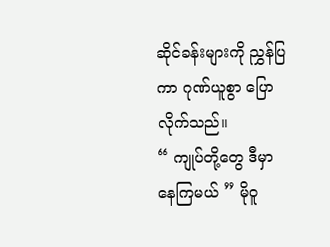ဆိုင်ခန်းများကို ညွှန်ပြကာ ဂုဏ်ယူစွာ ပြောလိုက်သည်။
“ ကျုပ်တို့တွေ ဒီမှာ နေကြမယ် ” မိုဝူ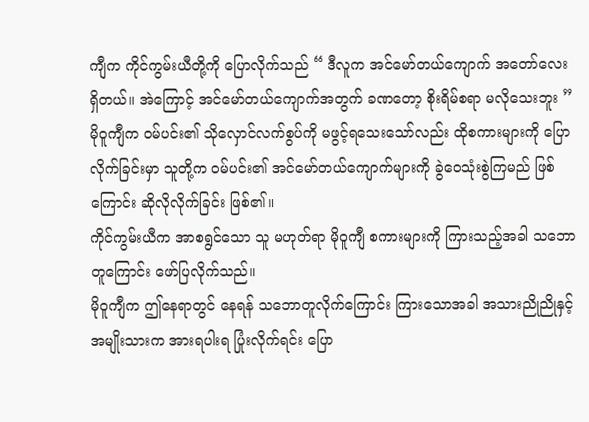ကျီက ကိုင်ကွမ်းယီတို့ကို ပြောလိုက်သည် “ ဒီလူက အင်မော်တယ်ကျောက် အတော်လေး ရှိတယ်။ အဲကြောင့် အင်မော်တယ်ကျောက်အတွက် ခဏတော့ စိုးရိမ်စရာ မလိုသေးဘူး ”
မိုဝူကျီက ဝမ်ပင်း၏ သိုလှောင်လက်စွပ်ကို မဖွင့်ရသေးသော်လည်း ထိုစကားများကို ပြောလိုက်ခြင်းမှာ သူတို့က ဝမ်ပင်း၏ အင်မော်တယ်ကျောက်များကို ခွဲဝေသုံးစွဲကြမည် ဖြစ်ကြောင်း ဆိုလိုလိုက်ခြင်း ဖြစ်၏။
ကိုင်ကွမ်းယီက အာစရွင်သော သူ မဟုတ်ရာ မိုဝူကျီ စကားများကို ကြားသည့်အခါ သဘောတူကြောင်း ဖော်ပြလိုက်သည်။
မိုဝူကျီက ဤနေရာတွင် နေရန် သဘောတူလိုက်ကြောင်း ကြားသောအခါ အသားညိုညိုနှင့် အမျိုးသားက အားရပါးရ ပြုံးလိုက်ရင်း ပြော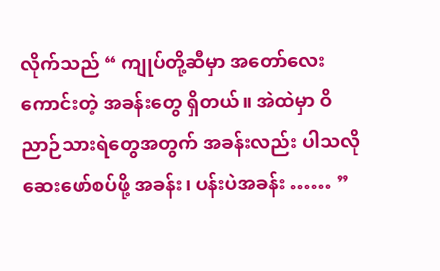လိုက်သည် “ ကျုပ်တို့ဆီမှာ အတော်လေး ကောင်းတဲ့ အခန်းတွေ ရှိတယ်။ အဲထဲမှာ ဝိညာဉ်သားရဲတွေအတွက် အခန်းလည်း ပါသလို ဆေးဖော်စပ်ဖို့ အခန်း၊ ပန်းပဲအခန်း …… ”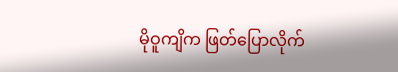မိုဝူကျိက ဖြတ်ပြောလိုက်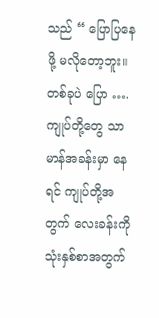သည် “ ပြောပြနေဖို့ မလိုတော့ဘူး။ တစ်ခုပဲ ပြော …. ကျုပ်တို့တွေ သာမာန်အခန်းမှာ နေရင် ကျုပ်တို့အတွက် လေးခန်းကို သုံးနှစ်စာအတွက်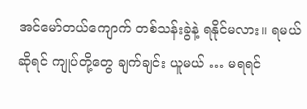အင်မော်တယ်ကျောက် တစ်သန်းခွဲနဲ့ ရနိုင်မလား။ ရမယ်ဆိုရင် ကျုပ်တို့တွေ ချက်ချင်း ယူမယ် … မရရင်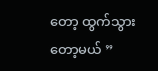တော့ ထွက်သွားတော့မယ် ”